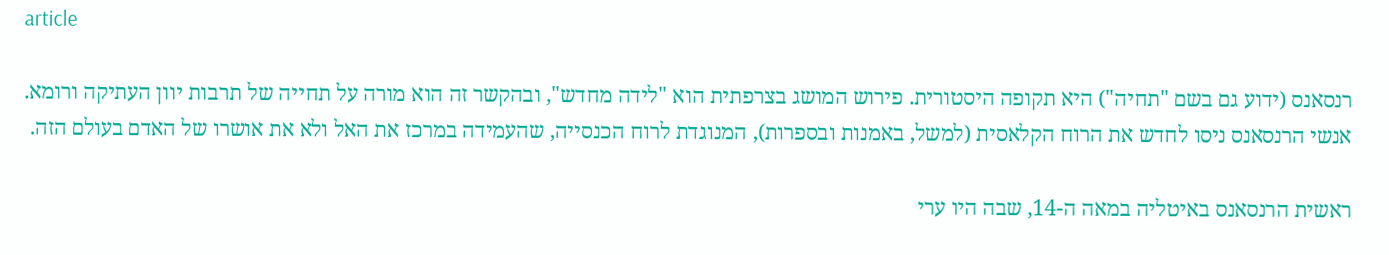article

רנסאנס (ידוע גם בשם "תחיה") היא תקופה היסטורית. פירוש המושג בצרפתית הוא "לידה מחדש", ובהקשר זה הוא מורה על תחייה של תרבות יוון העתיקה ורומא. אנשי הרנסאנס ניסו לחדש את הרוח הקלאסית (למשל, באמנות ובספרות), המנוגדת לרוח הכנסייה, שהעמידה במרכז את האל ולא את אושרו של האדם בעולם הזה.

ראשית הרנסאנס באיטליה במאה ה-14, שבה היו ערי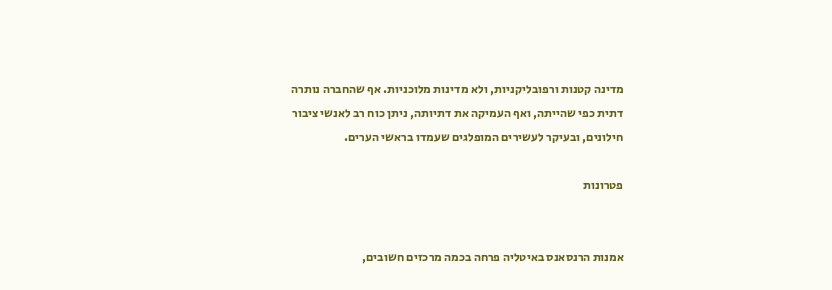מדינה קטנות ורפובליקניות, ולא מדינות מלוכניות. אף שהחברה נותרה דתית כפי שהייתה, ואף העמיקה את דתיותה, ניתן כוח רב לאנשי ציבור חילונים, ובעיקר לעשירים המופלגים שעמדו בראשי הערים.

פטרונות


אמנות הרנסאנס באיטליה פרחה בכמה מרכזים חשובים,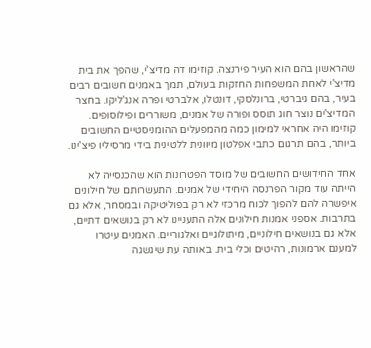שהראשון בהם הוא העיר פירנצה. קוזימו דה מדיצ'י, שהפך את בית מדיצ'י לאחת המשפחות החזקות בעולם, תמך באמנים חשובים רבים בעיר, בהם גיברטי, ברונלסקי, דונטלו, אלברטי ופרה אנג'ליקו. בחצר המדיצ'ים נוצר חוג תוסס ופורה של אמנים, משוררים ופילוסופים. קוזימו היה אחראי למימון כמה מהמפעלים ההומניסטיים החשובים ביותר, בהם תרגום כתבי אפלטון מיוונית ללטינית בידי מרסיליו פיצ'ינו.

אחד החידושים החשובים של מוסד הפטרונות הוא שהכנסייה לא הייתה עוד מקור הפרנסה היחידי של אמנים. התעשרותם של חילונים איפשרה להם להפוך לכוח מרכזי לא רק בפוליטיקה ובמסחר, אלא גם בתרבות. אספני אמנות חילונים אלה התעניינו לא רק בנושאים דתיים, אלא גם בנושאים חילוניים, מיתולוגיים ואלגוריים. האמנים עיטרו למענם ארמונות, רהיטים וכלי בית. באותה עת שיגשגה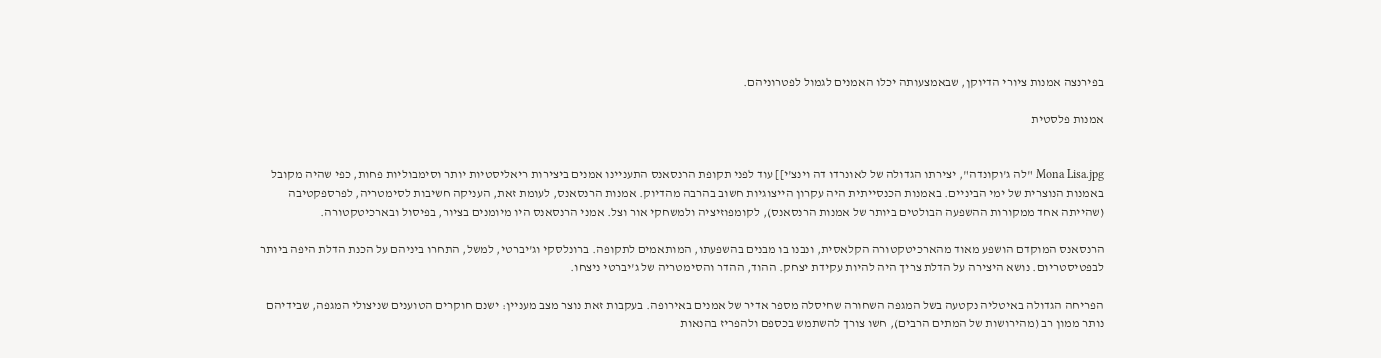בפירנצה אמנות ציורי הדיוקן, שבאמצעותה יכלו האמנים לגמול לפטרוניהם.

אמנות פלסטית


Mona Lisa.jpg "לה ג'וקונדה", יצירתו הגדולה של לאונרדו דה וינצ'י]] עוד לפני תקופת הרנסאנס התעניינו אמנים ביצירות ריאליסטיות יותר וסימבוליות פחות, כפי שהיה מקובל באמנות הנוצרית של ימי הביניים. באמנות הכנסייתית היה עקרון הייצוגיות חשוב בהרבה מהדיוק. אמנות הרנסאנס, לעומת זאת, העניקה חשיבות לסימטריה, לפרספקטיבה (שהייתה אחד ממקורות ההשפעה הבולטים ביותר של אמנות הרנסאנס), לקומפוזיציה ולמשחקי אור וצל. אמני הרנסאנס היו מיומנים בציור, בפיסול ובארכיטקטורה.

הרנסאנס המוקדם הושפע מאוד מהארכיטקטורה הקלאסית, ונבנו בו מבנים בהשפעתו, המותאמים לתקופה. ברונלסקי וג'יברטי, למשל, התחרו ביניהם על הכנת הדלת היפה ביותר לבפטיסטריום. נושא היצירה על הדלת צריך היה להיות עקידת יצחק. ההוד, ההדר והסימטריה של ג'יברטי ניצחו.

הפריחה הגדולה באיטליה נקטעה בשל המגפה השחורה שחיסלה מספר אדיר של אמנים באירופה. בעקבות זאת נוצר מצב מעניין: ישנם חוקרים הטוענים שניצולי המגפה, שבידיהם נותר ממון רב (מהירושות של המתים הרבים), חשו צורך להשתמש בכספם ולהפריז בהנאות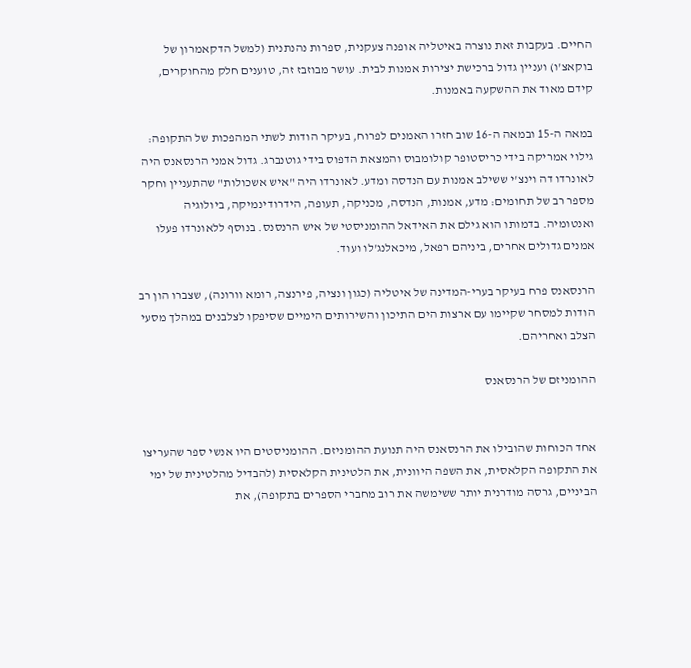החיים. בעקבות זאת נוצרה באיטליה אופנה צעקנית, ספרות נהנתנית (למשל הדקאמרון של בוקאצ'ו) ועניין גדול ברכישת יצירות אמנות לבית. עושר מבוזבז זה, טוענים חלק מהחוקרים, קידם מאוד את ההשקעה באמנות.

במאה ה-15 ובמאה ה-16 שוב חזרו האמנים לפרוח, בעיקר הודות לשתי המהפכות של התקופה: גילוי אמריקה בידי כריסטופר קולומבוס והמצאת הדפוס בידי גוטנברג. גדול אמני הרנסאנס היה לאונרדו דה וינצ'י ששילב אמנות עם הנדסה ומדע. לאונרדו היה "איש אשכולות" שהתעניין וחקר מספר רב של תחומים: מדע, אמנות, הנדסה, מכניקה, תעופה, הידרודינמיקה, ביולוגיה ואנטומיה. בדמותו הוא גילם את האידאל ההומניסטי של איש הרנסנס. בנוסף ללאונרדו פעלו אמנים גדולים אחרים, ביניהם רפאל, מיכאלנג'לו ועוד.

הרנסאנס פרח בעיקר בערי-המדינה של איטליה (כגון ונציה, פירנצה, רומא וורונה), שצברו הון רב הודות למסחר שקיימו עם ארצות הים התיכון והשירותים הימיים שסיפקו לצלבנים במהלך מסעי הצלב ואחריהם.

ההומניזם של הרנסאנס


אחד הכוחות שהובילו את הרנסאנס היה תנועת ההומניזם. ההומניסטים היו אנשי ספר שהעריצו את התקופה הקלאסית, את השפה היוונית, את הלטינית הקלאסית (להבדיל מהלטינית של ימי הביניים, גרסה מודרנית יותר ששימשה את רוב מחברי הספרים בתקופה), את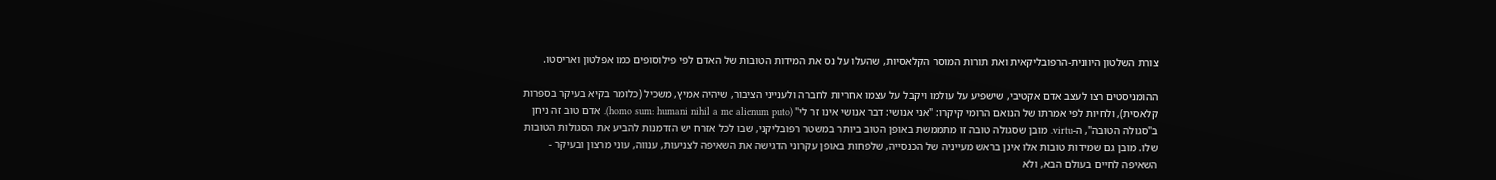צורת השלטון היוונית-הרפובליקאית ואת תורות המוסר הקלאסיות, שהעלו על נס את המידות הטובות של האדם לפי פילוסופים כמו אפלטון ואריסטו.

ההומניסטים רצו לעצב אדם אקטיבי, שישפיע על עולמו ויקבל על עצמו אחריות לחברה ולענייני הציבור, שיהיה אמיץ, משכיל (כלומר בקיא בעיקר בספרות קלאסית), ולחיות לפי אמרתו של הנואם הרומי קיקרו: "אני אנושי: דבר אנושי אינו זר לי" (homo sum: humani nihil a me alienum puto). אדם טוב זה ניחן ב"סגולה הטובה", ה-virtu. מובן שסגולה טובה זו מתממשת באופן הטוב ביותר במשטר רפובליקני, שבו לכל אזרח יש הזדמנות להביע את הסגולות הטובות שלו. מובן גם שמידות טובות אלו אינן בראש מעייניה של הכנסייה, שלפחות באופן עקרוני הדגישה את השאיפה לצניעות, ענווה, עוני מרצון ובעיקר - השאיפה לחיים בעולם הבא, ולא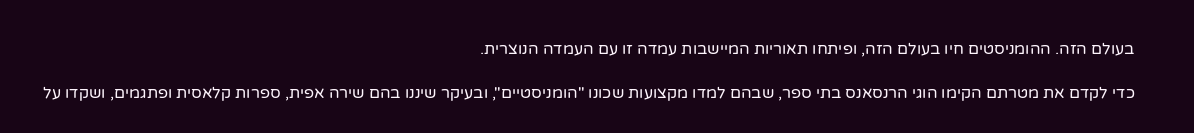בעולם הזה. ההומניסטים חיו בעולם הזה, ופיתחו תאוריות המיישבות עמדה זו עם העמדה הנוצרית.

כדי לקדם את מטרתם הקימו הוגי הרנסאנס בתי ספר, שבהם למדו מקצועות שכונו "הומניסטיים", ובעיקר שיננו בהם שירה אפית, ספרות קלאסית ופתגמים, ושקדו על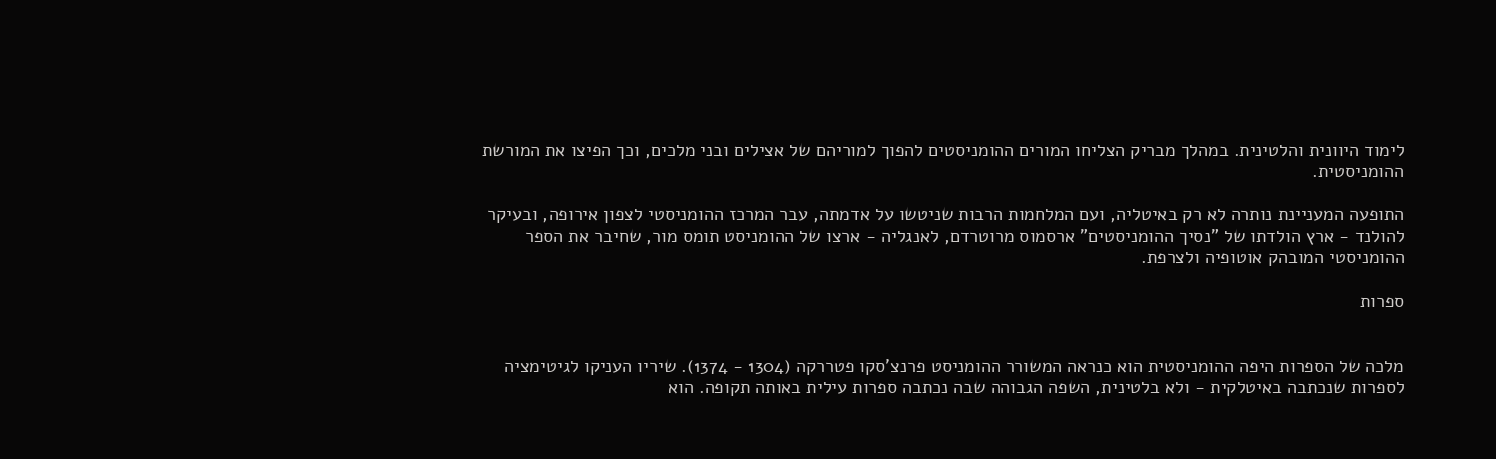לימוד היוונית והלטינית. במהלך מבריק הצליחו המורים ההומניסטים להפוך למוריהם של אצילים ובני מלכים, וכך הפיצו את המורשת ההומניסטית.

התופעה המעניינת נותרה לא רק באיטליה, ועם המלחמות הרבות שניטשו על אדמתה, עבר המרכז ההומניסטי לצפון אירופה, ובעיקר להולנד - ארץ הולדתו של "נסיך ההומניסטים" ארסמוס מרוטרדם, לאנגליה - ארצו של ההומניסט תומס מור, שחיבר את הספר ההומניסטי המובהק אוטופיה ולצרפת.

ספרות


מלכה של הספרות היפה ההומניסטית הוא כנראה המשורר ההומניסט פרנצ'סקו פטררקה (1304 - 1374). שיריו העניקו לגיטימציה לספרות שנכתבה באיטלקית - ולא בלטינית, השפה הגבוהה שבה נכתבה ספרות עילית באותה תקופה. הוא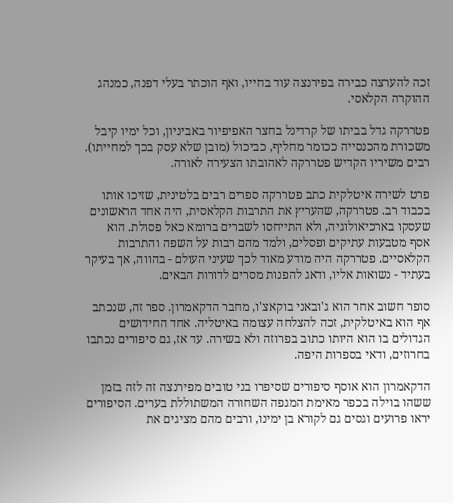זכה להערצה כבירה בפירנצה עוד בחייו, ואף הוכתר בעלי דפנה, כמנהג ההוקרה הקלאסי.

פטררקה גדל בביתו של קרדינל בחצר האפיפיור באביניון, וכל ימיו קיבל משכורת מהכנסייה ככומר מחליף, כביכול (מובן שלא עסק בכך למחייתו). רבים משיריו הקדיש פטררקה לאהובתו הצעירה לאורה.

פרט לשירה איטלקית כתב פטררקה ספרים רבים בלטינית, שזיכו אותו בכבוד רב. פטררקה, שהעריץ את התרבות הקלאסית, היה אחד הראשונים שעסקו בארכיאולוגיה, ולא התייחסו לשברים ברומא כאל פסולת. הוא אסף מטבעות עתיקים ופסלים, ולמד מהם רבות על השפה והתרבות הקלאסיים. פטררקה היה מודע מאוד לכך שעיני העולם - בהווה, אך בעיקר בעתיד - נשואות אליו, ודאג להפנות מסרים לדורות הבאים.

סופר חשוב אחר הוא ג'ובאני בוקאצ'ו, מחבר הדקאמרון. ספר זה, שנכתב אף הוא באיטלקית, זכה להצלחה עצומה באיטליה. אחד החידושים הגדולים בו הוא היותו כתוב בפרוזה ולא בשירה. עד אז, גם סיפורים נכתבו בחרוזים, ודאי בספרות היפה.

הדקאמרון הוא אוסף סיפורים שסיפרו בני טובים מפירנצה זה לזה בזמן ששהו בוילה בכפר מאימת המגפה השחורה המשתוללת בערים. הסיפורים יראו פרועים וגסים גם לקורא בן ימינו, ורבים מהם מציגים את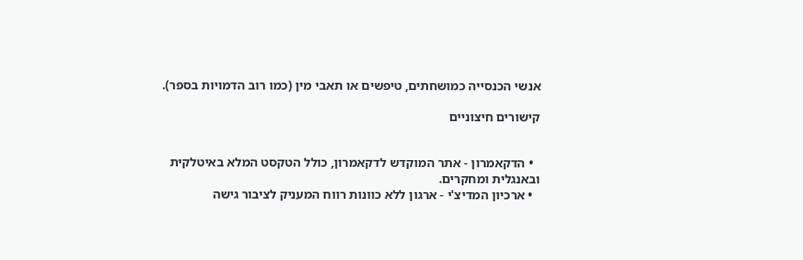אנשי הכנסייה כמושחתים, טיפשים או תאבי מין (כמו רוב הדמויות בספר).

קישורים חיצוניים


  • הדקאמרון - אתר המוקדש לדקאמרון, כולל הטקסט המלא באיטלקית ובאנגלית ומחקרים.
  • ארכיון המדיצ'י - ארגון ללא כוונות רווח המעניק לציבור גישה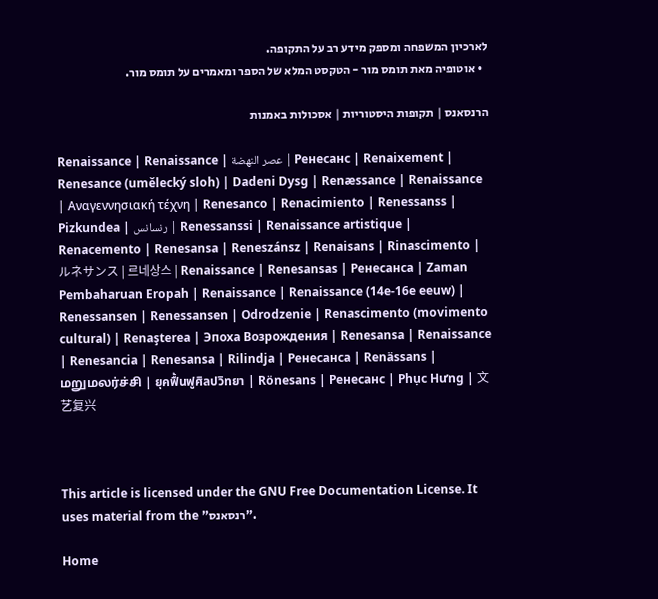לארכיון המשפחה ומספק מידע רב על התקופה.
  • אוטופיה מאת תומס מור - הטקסט המלא של הספר ומאמרים על תומס מור.

הרנסאנס | תקופות היסטוריות | אסכולות באמנות

Renaissance | Renaissance | عصر النهضة | Ренесанс | Renaixement | Renesance (umělecký sloh) | Dadeni Dysg | Renæssance | Renaissance | Αναγεννησιακή τέχνη | Renesanco | Renacimiento | Renessanss | Pizkundea | رنسانس | Renessanssi | Renaissance artistique | Renacemento | Renesansa | Reneszánsz | Renaisans | Rinascimento | ルネサンス | 르네상스 | Renaissance | Renesansas | Ренесанса | Zaman Pembaharuan Eropah | Renaissance | Renaissance (14e-16e eeuw) | Renessansen | Renessansen | Odrodzenie | Renascimento (movimento cultural) | Renaşterea | Эпоха Возрождения | Renesansa | Renaissance | Renesancia | Renesansa | Rilindja | Ренесанса | Renässans | மறுமலர்ச்சி | ยุคฟื้นฟูศิลปวิทยา | Rönesans | Ренесанс | Phục Hưng | 文艺复兴



This article is licensed under the GNU Free Documentation License. It uses material from the "רנסאנס".

Home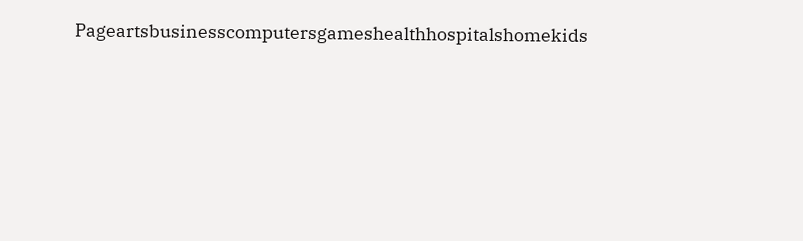Pageartsbusinesscomputersgameshealthhospitalshomekids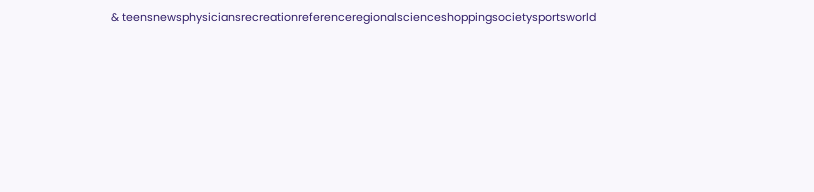& teensnewsphysiciansrecreationreferenceregionalscienceshoppingsocietysportsworld